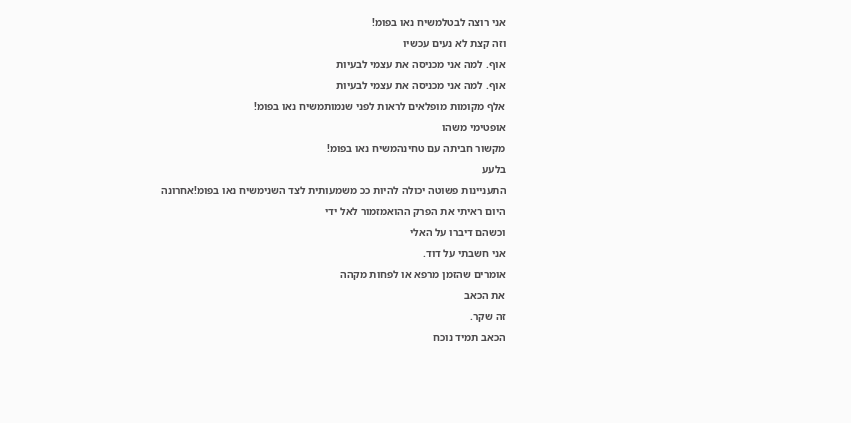אני רוצה לבטלמשיח נאו בפומ!
וזה קצת לא נעים עכשיו
אוף. למה אני מכניסה את עצמי לבעיות
אוף. למה אני מכניסה את עצמי לבעיות
אלף מקומות מופלאים לראות לפני שנמותמשיח נאו בפומ!
אופטימי משהו
מקשור חביתה עם טחינהמשיח נאו בפומ!
בלעע
התעניינות פשוטה יכולה להיות ככ משמעותית לצד השנימשיח נאו בפומ!אחרונה
היום ראיתי את הפרק ההואמזמור לאל ידי
וכשהם דיברו על האלי
אני חשבתי על דוד.
אומרים שהזמן מרפא או לפחות מקהה
את הכאב
זה שקר.
הכאב תמיד נוכח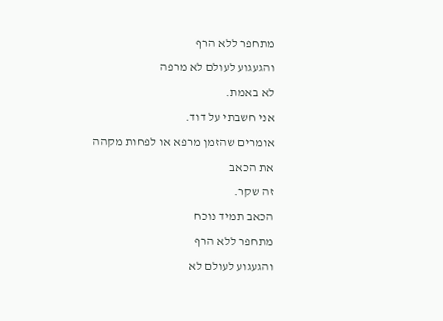מתחפר ללא הרף
והגעגוע לעולם לא מרפה
לא באמת.
אני חשבתי על דוד.
אומרים שהזמן מרפא או לפחות מקהה
את הכאב
זה שקר.
הכאב תמיד נוכח
מתחפר ללא הרף
והגעגוע לעולם לא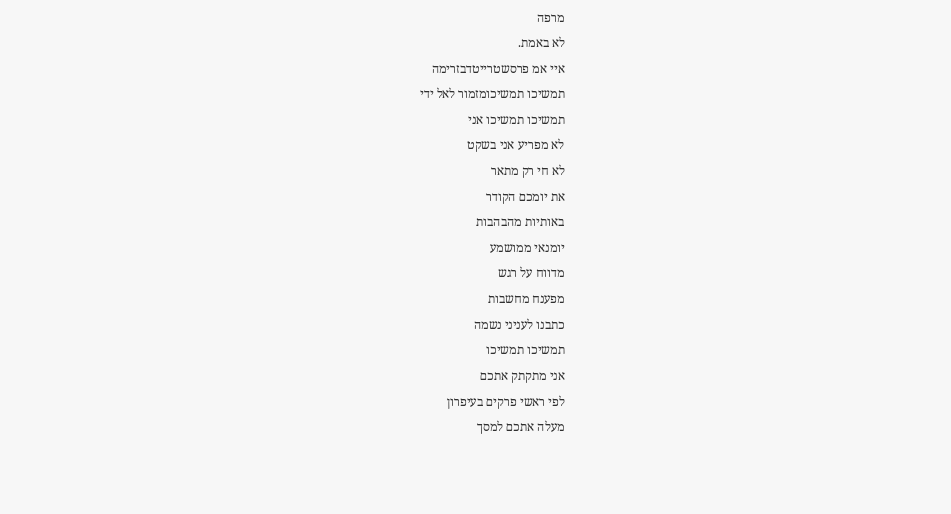מרפה
לא באמת.
איי אמ פרסשטרייטדבזרימה
תמשיכו תמשיכומזמור לאל ידי
תמשיכו תמשיכו אני
לא מפריע אני בשקט
לא חי רק מתאר
את יומכם הקודר
באותיות מהבהבות
יומנאי ממושמע
מדווח על רגש
מפענח מחשבות
כתבנו לעניני נשמה
תמשיכו תמשיכו
אני מתקתק אתכם
לפי ראשי פרקים בעיפרון
מעלה אתכם למסך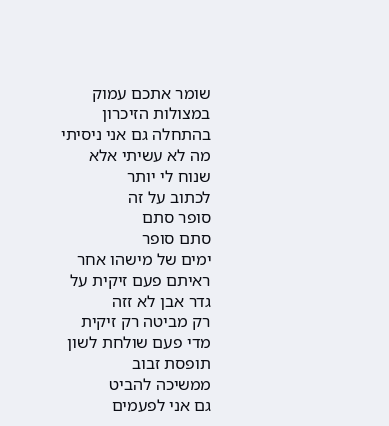שומר אתכם עמוק
במצולות הזיכרון
בהתחלה גם אני ניסיתי
מה לא עשיתי אלא
שנוח לי יותר
לכתוב על זה
סופר סתם
סתם סופר
ימים של מישהו אחר
ראיתם פעם זיקית על
גדר אבן לא זזה
רק מביטה רק זיקית
מדי פעם שולחת לשון
תופסת זבוב
ממשיכה להביט
גם אני לפעמים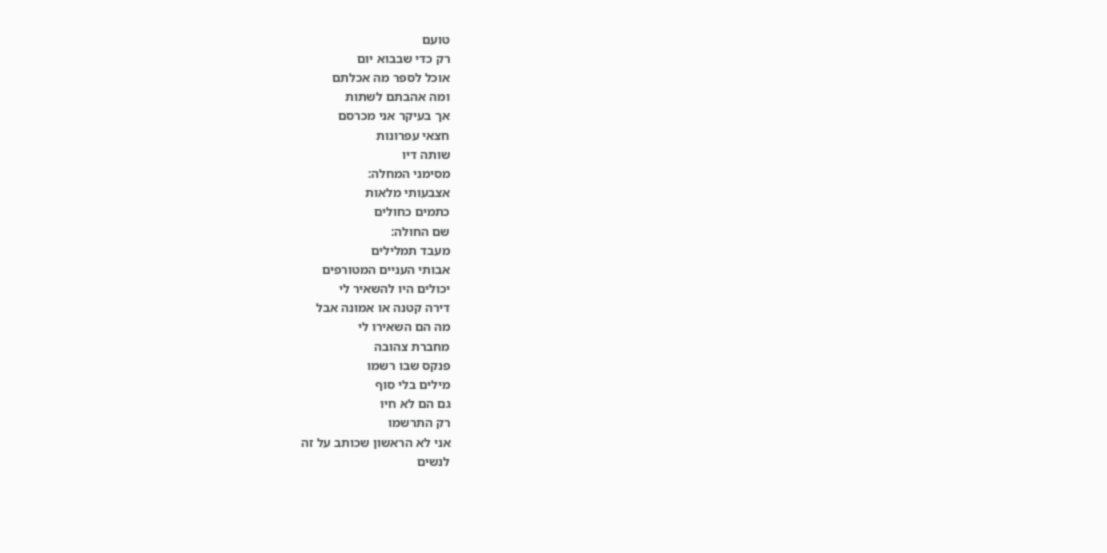טועם
רק כדי שבבוא יום
אוכל לספר מה אכלתם
ומה אהבתם לשתות
אך בעיקר אני מכרסם
חצאי עפרונות
שותה דיו
מסימני המחלה:
אצבעותי מלאות
כתמים כחולים
שם החולה:
מעבד תמלילים
אבותי העניים המטורפים
יכולים היו להשאיר לי
דירה קטנה או אמונה אבל
מה הם השאירו לי
מחברת צהובה
פנקס שבו רשמו
מילים בלי סוף
גם הם לא חיו
רק התרשמו
אני לא הראשון שכותב על זה
לנשים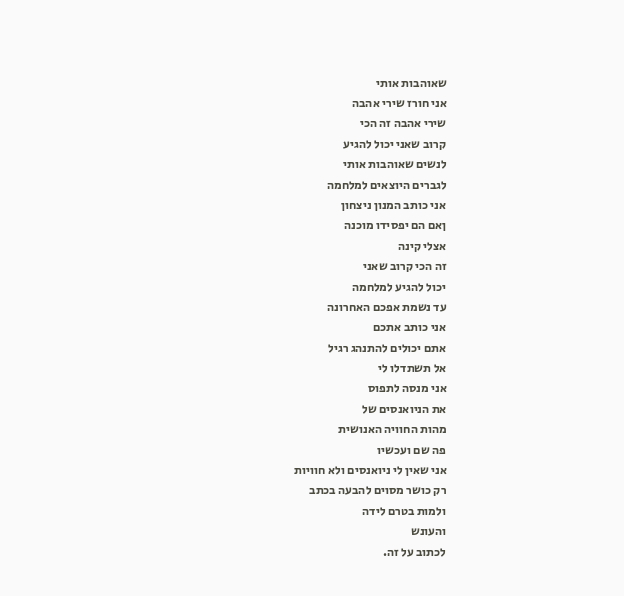שאוהבות אותי
אני חורז שירי אהבה
שירי אהבה זה הכי
קרוב שאני יכול להגיע
לנשים שאוהבות אותי
לגברים היוצאים למלחמה
אני כותב המנון ניצחון
ןאם הם יפסידו מוכנה
אצלי קינה
זה הכי קרוב שאני
יכול להגיע למלחמה
עד נשמת אפכם האחרונה
אני כותב אתכם
אתם יכולים להתנהג רגיל
אל תשתדלו לי
אני מנסה לתפוס
את הניואנסים של
מהות החוויה האנושית
פה שם ועכשיו
אני שאין לי ניואנסים ולא חוויות
רק כושר מסוים להבעה בכתב
ולמות בטרם לידה
והעונש
לכתוב על זה.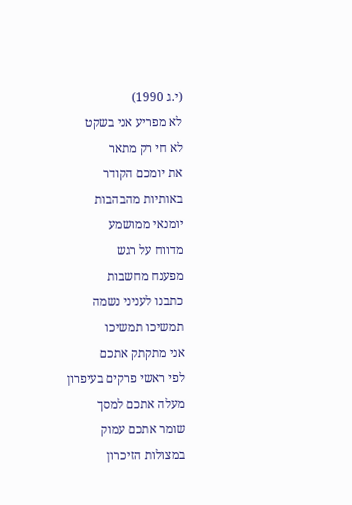(י.ג 1990)
לא מפריע אני בשקט
לא חי רק מתאר
את יומכם הקודר
באותיות מהבהבות
יומנאי ממושמע
מדווח על רגש
מפענח מחשבות
כתבנו לעניני נשמה
תמשיכו תמשיכו
אני מתקתק אתכם
לפי ראשי פרקים בעיפרון
מעלה אתכם למסך
שומר אתכם עמוק
במצולות הזיכרון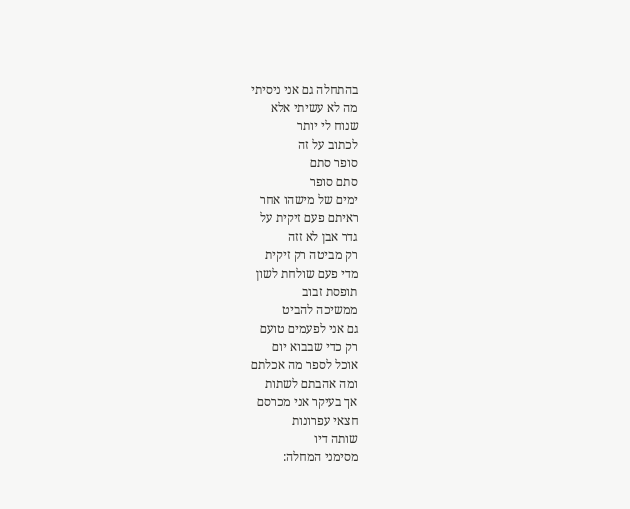בהתחלה גם אני ניסיתי
מה לא עשיתי אלא
שנוח לי יותר
לכתוב על זה
סופר סתם
סתם סופר
ימים של מישהו אחר
ראיתם פעם זיקית על
גדר אבן לא זזה
רק מביטה רק זיקית
מדי פעם שולחת לשון
תופסת זבוב
ממשיכה להביט
גם אני לפעמים טועם
רק כדי שבבוא יום
אוכל לספר מה אכלתם
ומה אהבתם לשתות
אך בעיקר אני מכרסם
חצאי עפרונות
שותה דיו
מסימני המחלה: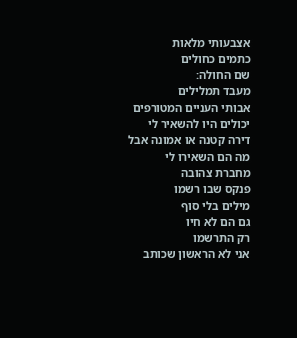אצבעותי מלאות
כתמים כחולים
שם החולה:
מעבד תמלילים
אבותי העניים המטורפים
יכולים היו להשאיר לי
דירה קטנה או אמונה אבל
מה הם השאירו לי
מחברת צהובה
פנקס שבו רשמו
מילים בלי סוף
גם הם לא חיו
רק התרשמו
אני לא הראשון שכותב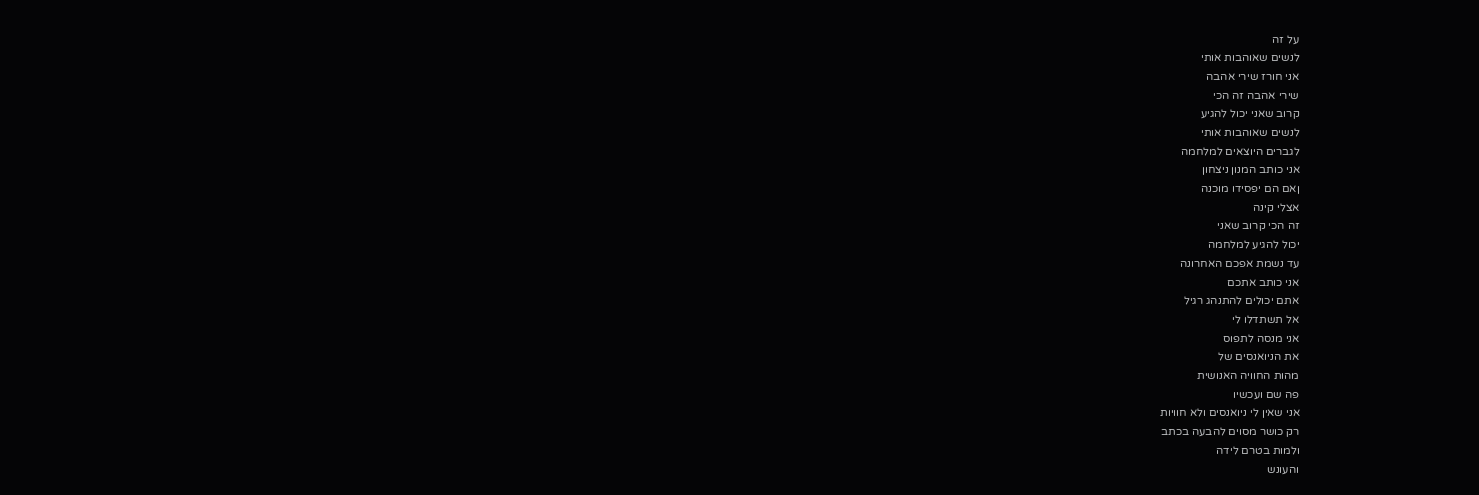על זה
לנשים שאוהבות אותי
אני חורז שירי אהבה
שירי אהבה זה הכי
קרוב שאני יכול להגיע
לנשים שאוהבות אותי
לגברים היוצאים למלחמה
אני כותב המנון ניצחון
ןאם הם יפסידו מוכנה
אצלי קינה
זה הכי קרוב שאני
יכול להגיע למלחמה
עד נשמת אפכם האחרונה
אני כותב אתכם
אתם יכולים להתנהג רגיל
אל תשתדלו לי
אני מנסה לתפוס
את הניואנסים של
מהות החוויה האנושית
פה שם ועכשיו
אני שאין לי ניואנסים ולא חוויות
רק כושר מסוים להבעה בכתב
ולמות בטרם לידה
והעונש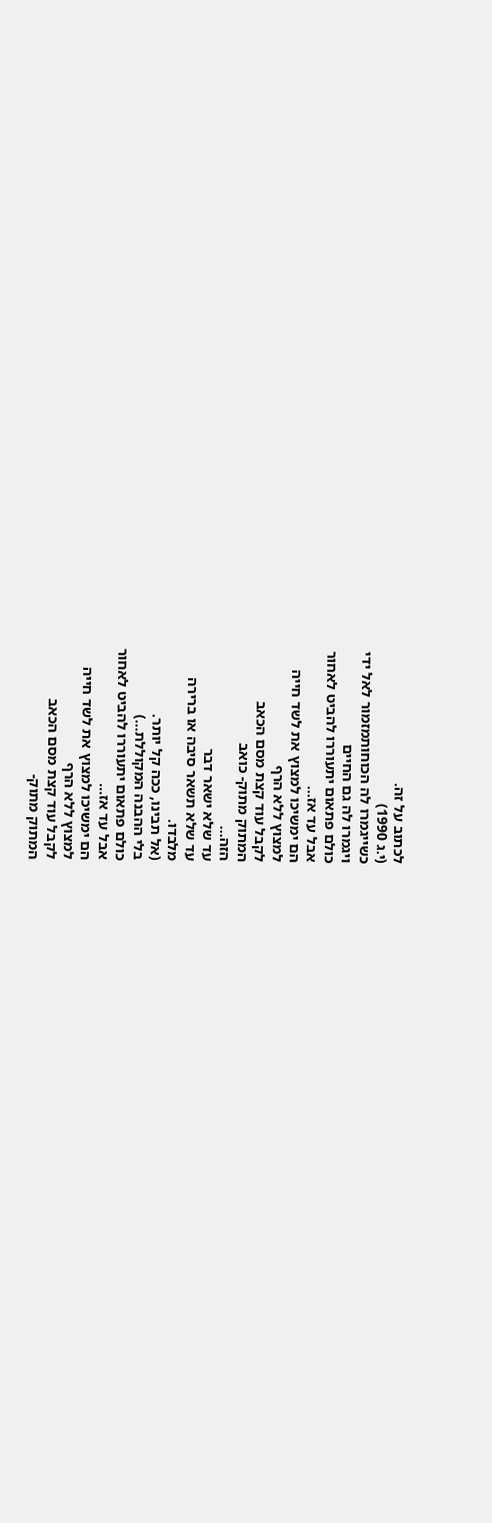לכתוב על זה.
(י.ג 1990)
כשייגמרו לה הכוחותמזמור לאל ידי
ויגמרו לה גם החיים
כולם פתאום יתעוררו להביט לאחור
אבל עד אז...
הם ימשיכו למצוץ את לשד חייה
למצוץ ללא הרף
לקבל עוד קצת מסם הכאב
המתוק מתוק- כואב
הזה...
עד שלא ישאר דבר
עד שלא תשאר סיבה או ברירה
מלבדו.
(אל תבינו, ככה קל יותר.
בלי ההבנה המקוללת...)
כולם פתאום יתעוררו להביט לאחור
אבל עד אז...
הם ימשיכו למצוץ את לשד חייה
למצוץ ללא הרף
לקבל עוד קצת מסם הכאב
המתוק מתוק-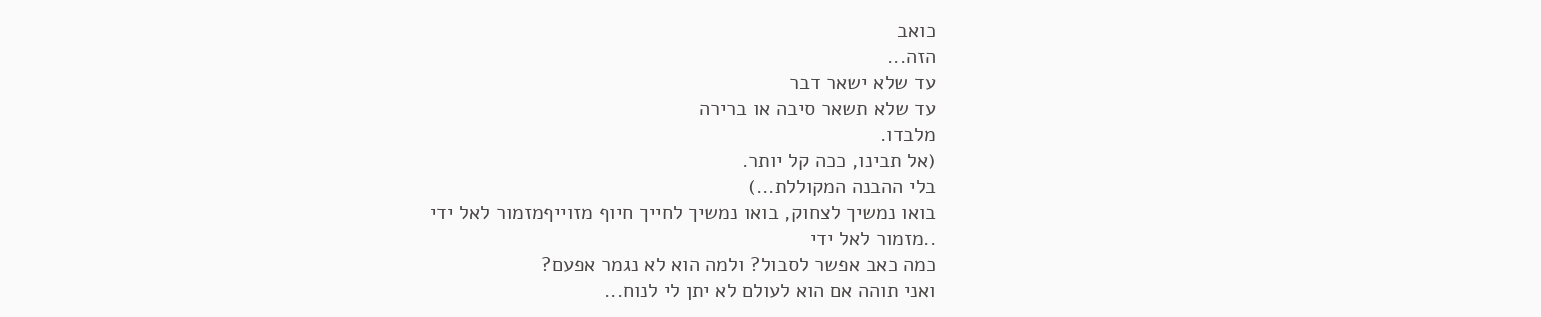כואב
הזה...
עד שלא ישאר דבר
עד שלא תשאר סיבה או ברירה
מלבדו.
(אל תבינו, ככה קל יותר.
בלי ההבנה המקוללת...)
בואו נמשיך לצחוק, בואו נמשיך לחייך חיוף מזוייףמזמור לאל ידי
..מזמור לאל ידי
כמה כאב אפשר לסבול? ולמה הוא לא נגמר אפעם?
ואני תוהה אם הוא לעולם לא יתן לי לנוח...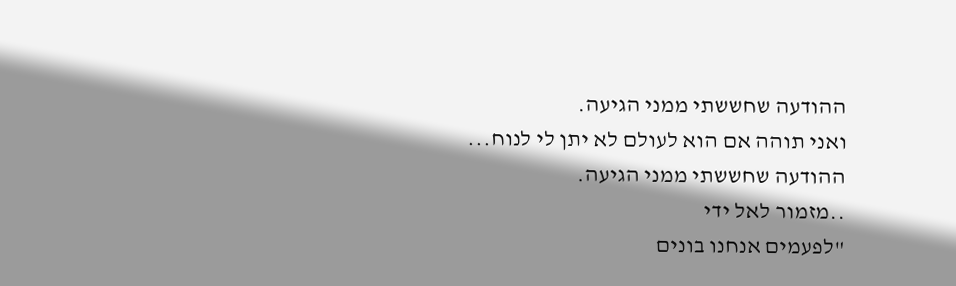ההודעה שחששתי ממני הגיעה.
ואני תוהה אם הוא לעולם לא יתן לי לנוח... ההודעה שחששתי ממני הגיעה.
..מזמור לאל ידי
"לפעמים אנחנו בונים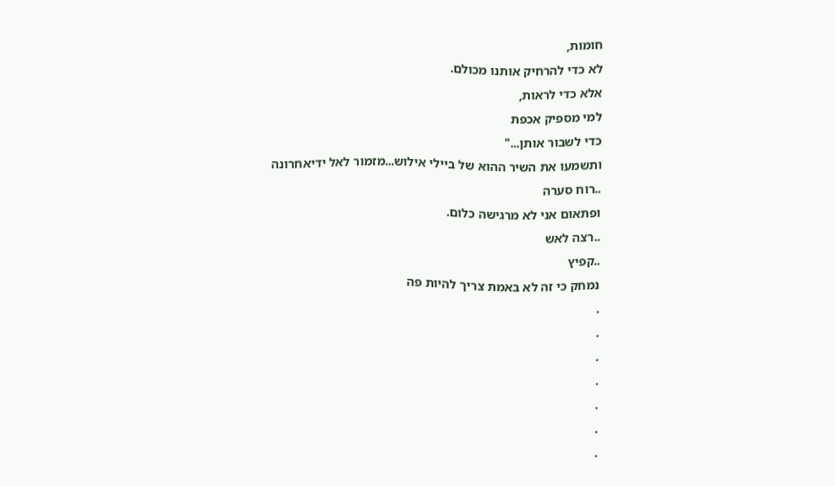חומות,
לא כדי להרחיק אותנו מכולם.
אלא כדי לראות,
למי מספיק אכפת
כדי לשבור אותן..."
ותשמעו את השיר ההוא של ביילי אילוש...מזמור לאל ידיאחרונה
..רוח סערה
ופתאום אני לא מרגישה כלום.
..רצה לאש
..קפיץ
נמחק כי זה לא באמת צריך להיות פה
.
.
.
.
.
.
.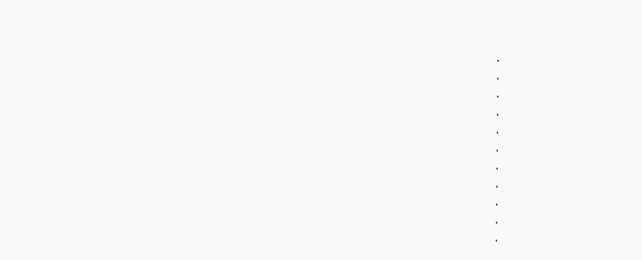.
.
.
.
.
.
.
.
.
.
.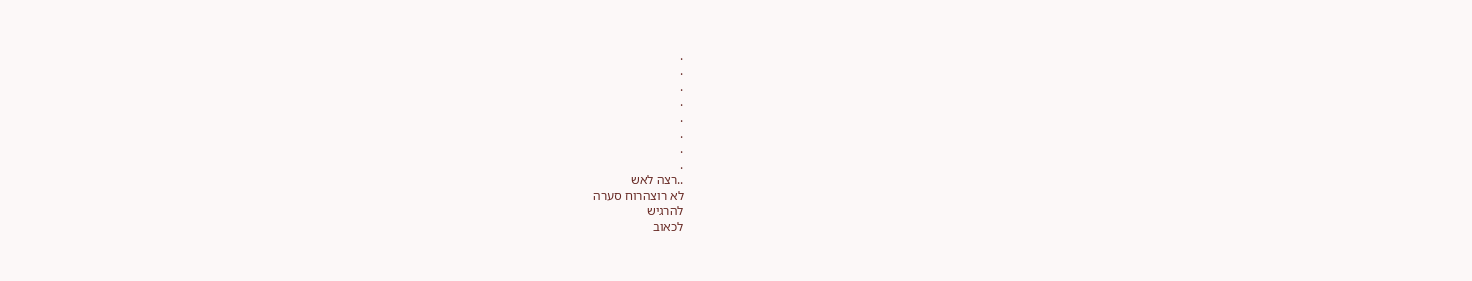.
.
.
.
.
.
.
.
..רצה לאש
לא רוצהרוח סערה
להרגיש
לכאוב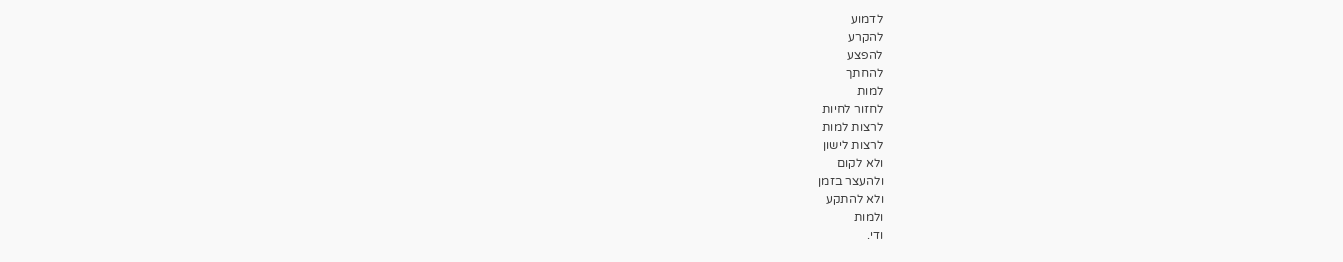לדמוע
להקרע
להפצע
להחתך
למות
לחזור לחיות
לרצות למות
לרצות לישון
ולא לקום
ולהעצר בזמן
ולא להתקע
ולמות
ודי.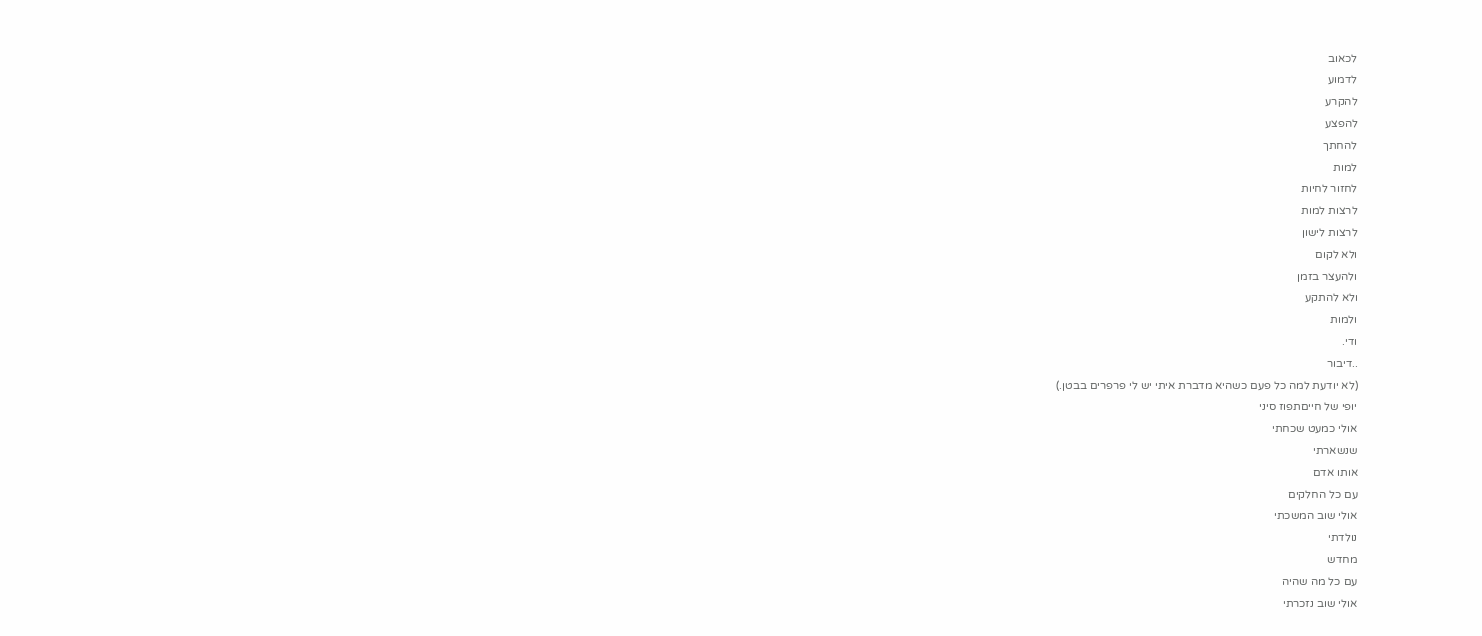לכאוב
לדמוע
להקרע
להפצע
להחתך
למות
לחזור לחיות
לרצות למות
לרצות לישון
ולא לקום
ולהעצר בזמן
ולא להתקע
ולמות
ודי.
..דיבור
(לא יודעת למה כל פעם כשהיא מדברת איתי יש לי פרפרים בבטן.)
יופי של חייםתפוז סיני
אולי כמעט שכחתי
שנשארתי
אותו אדם
עם כל החלקים
אולי שוב המשכתי
נולדתי
מחדש
עם כל מה שהיה
אולי שוב נזכרתי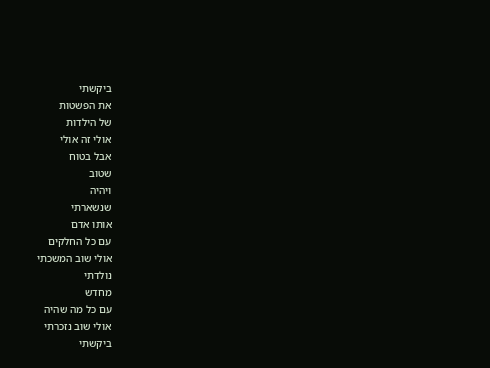ביקשתי
את הפשטות
של הילדות
אולי זה אולי
אבל בטוח
שטוב
ויהיה
שנשארתי
אותו אדם
עם כל החלקים
אולי שוב המשכתי
נולדתי
מחדש
עם כל מה שהיה
אולי שוב נזכרתי
ביקשתי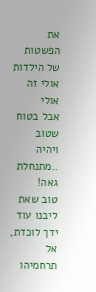את הפשטות
של הילדות
אולי זה אולי
אבל בטוח
שטוב
ויהיה
..מתנחלת גאה!
טוב שאת ליבנו עוד ידך לוכדת,
אל תרחמיהו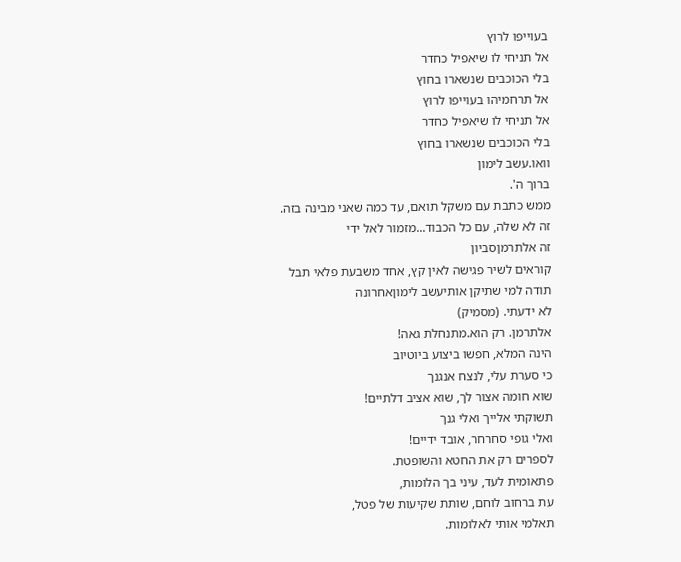בעוייפו לרוץ
אל תניחי לו שיאפיל כחדר
בלי הכוכבים שנשארו בחוץ
אל תרחמיהו בעוייפו לרוץ
אל תניחי לו שיאפיל כחדר
בלי הכוכבים שנשארו בחוץ
וואו.עשב לימון
ברוך ה'.
ממש כתבת עם משקל תואם, עד כמה שאני מבינה בזה.
זה לא שלה, עם כל הכבוד...מזמור לאל ידי
זה אלתרמןסביון
קוראים לשיר פגישה לאין קץ, אחד משבעת פלאי תבל
תודה למי שתיקן אותיעשב לימוןאחרונה
לא ידעתי. (מסמיק)
אלתרמן. רק הוא.מתנחלת גאה!
הינה המלא, חפשו ביצוע ביוטיוב
כי סערת עלי, לנצח אנגנך
שוא חומה אצור לך, שוא אציב דלתיים!
תשוקתי אלייך ואלי גנך
ואלי גופי סחרחר, אובד ידיים!
לספרים רק את החטא והשופטת.
פתאומית לעד, עיני בך הלומות,
עת ברחוב לוחם, שותת שקיעות של פטל,
תאלמי אותי לאלומות.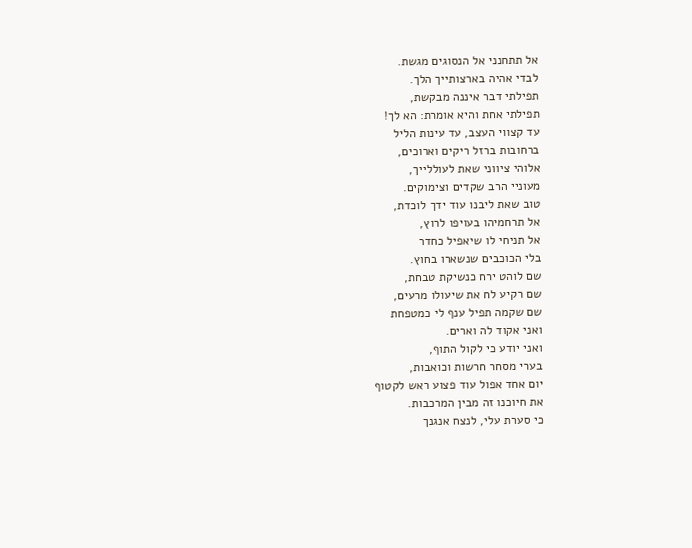אל תתחנני אל הנסוגים מגשת.
לבדי אהיה בארצותייך הלך.
תפילתי דבר איננה מבקשת,
תפילתי אחת והיא אומרת: הא לך!
עד קצווי העצב, עד עינות הליל
ברחובות ברזל ריקים וארוכים,
אלוהי ציווני שאת לעוללייך,
מעוניי הרב שקדים וצימוקים.
טוב שאת ליבנו עוד ידך לוכדת,
אל תרחמיהו בעויפו לרוץ,
אל תניחי לו שיאפיל כחדר
בלי הכוכבים שנשארו בחוץ.
שם לוהט ירח כנשיקת טבחת,
שם רקיע לח את שיעולו מרעים,
שם שקמה תפיל ענף לי כמטפחת
ואני אקוד לה וארים.
ואני יודע כי לקול התוף,
בערי מסחר חרשות וכואבות,
יום אחד אפול עוד פצוע ראש לקטוף
את חיוכנו זה מבין המרכבות.
כי סערת עלי, לנצח אנגנך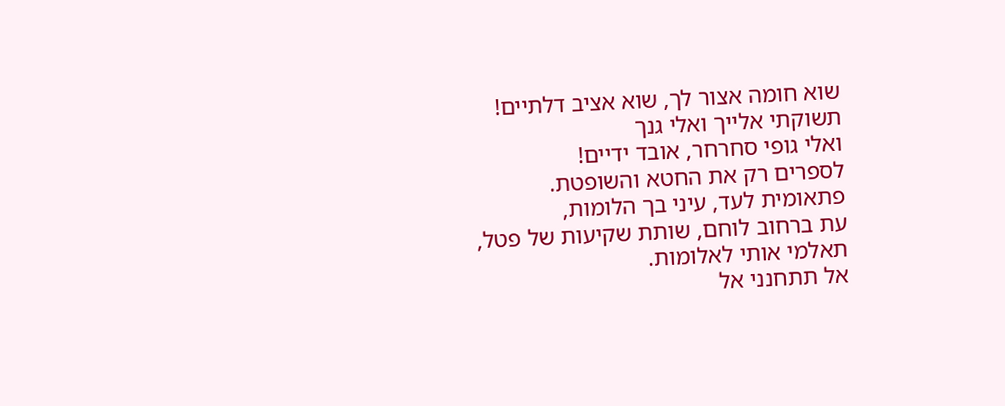שוא חומה אצור לך, שוא אציב דלתיים!
תשוקתי אלייך ואלי גנך
ואלי גופי סחרחר, אובד ידיים!
לספרים רק את החטא והשופטת.
פתאומית לעד, עיני בך הלומות,
עת ברחוב לוחם, שותת שקיעות של פטל,
תאלמי אותי לאלומות.
אל תתחנני אל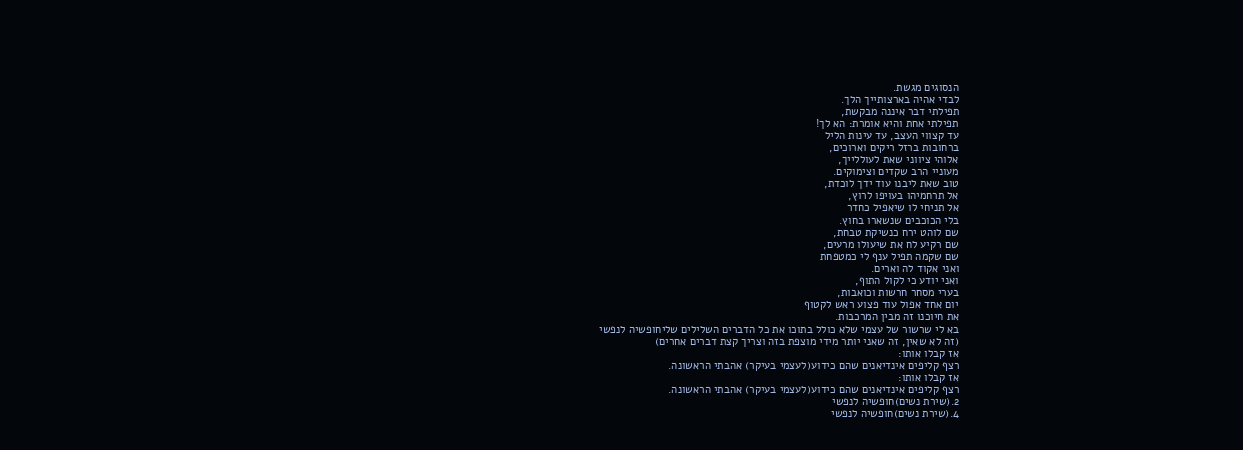הנסוגים מגשת.
לבדי אהיה בארצותייך הלך.
תפילתי דבר איננה מבקשת,
תפילתי אחת והיא אומרת: הא לך!
עד קצווי העצב, עד עינות הליל
ברחובות ברזל ריקים וארוכים,
אלוהי ציווני שאת לעוללייך,
מעוניי הרב שקדים וצימוקים.
טוב שאת ליבנו עוד ידך לוכדת,
אל תרחמיהו בעויפו לרוץ,
אל תניחי לו שיאפיל כחדר
בלי הכוכבים שנשארו בחוץ.
שם לוהט ירח כנשיקת טבחת,
שם רקיע לח את שיעולו מרעים,
שם שקמה תפיל ענף לי כמטפחת
ואני אקוד לה וארים.
ואני יודע כי לקול התוף,
בערי מסחר חרשות וכואבות,
יום אחד אפול עוד פצוע ראש לקטוף
את חיוכנו זה מבין המרכבות.
בא לי שרשור של עצמי שלא כולל בתוכו את כל הדברים השלילים שליחופשיה לנפשי
(זה לא שאין, זה שאני יותר מידי מוצפת בזה וצריך קצת דברים אחרים)
אז קבלו אותו:
רצף קליפים אינדיאנים שהם כידוע(לעצמי בעיקר) אהבתי הראשונה.
אז קבלו אותו:
רצף קליפים אינדיאנים שהם כידוע(לעצמי בעיקר) אהבתי הראשונה.
2.(שירת נשים)חופשיה לנפשי
4.(שירת נשים)חופשיה לנפשי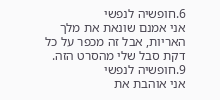6.חופשיה לנפשי
אני אמנם שונאת את מלך האריות, אבל זה מכפר על כל דקת סבל שלי מהסרט הזה.
9.חופשיה לנפשי
אני אוהבת את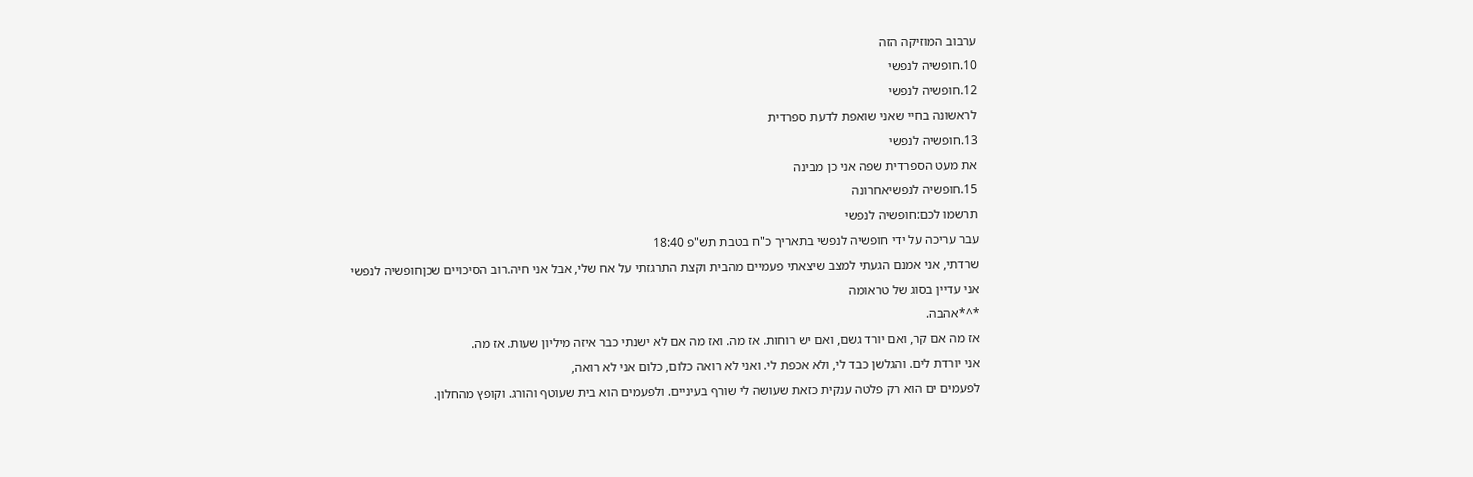ערבוב המוזיקה הזה
10.חופשיה לנפשי
12.חופשיה לנפשי
לראשונה בחיי שאני שואפת לדעת ספרדית
13.חופשיה לנפשי
את מעט הספרדית שפה אני כן מבינה
15.חופשיה לנפשיאחרונה
תרשמו לכם:חופשיה לנפשי
עבר עריכה על ידי חופשיה לנפשי בתאריך כ"ח בטבת תש"פ 18:40
שרדתי, אני אמנם הגעתי למצב שיצאתי פעמיים מהבית וקצת התרגזתי על אח שלי, אבל אני חיה.רוב הסיכויים שכןחופשיה לנפשי
אני עדיין בסוג של טראומה
*^*אהבה.
אז מה אם קר, ואם יורד גשם, ואם יש רוחות. אז מה. ואז מה אם לא ישנתי כבר איזה מיליון שעות. אז מה.
אני יורדת לים. והגלשן כבד לי, ולא אכפת לי. ואני לא רואה כלום, כלום אני לא רואה,
לפעמים ים הוא רק פלטה ענקית כזאת שעושה לי שורף בעיניים. ולפעמים הוא בית שעוטף והורג. וקופץ מהחלון.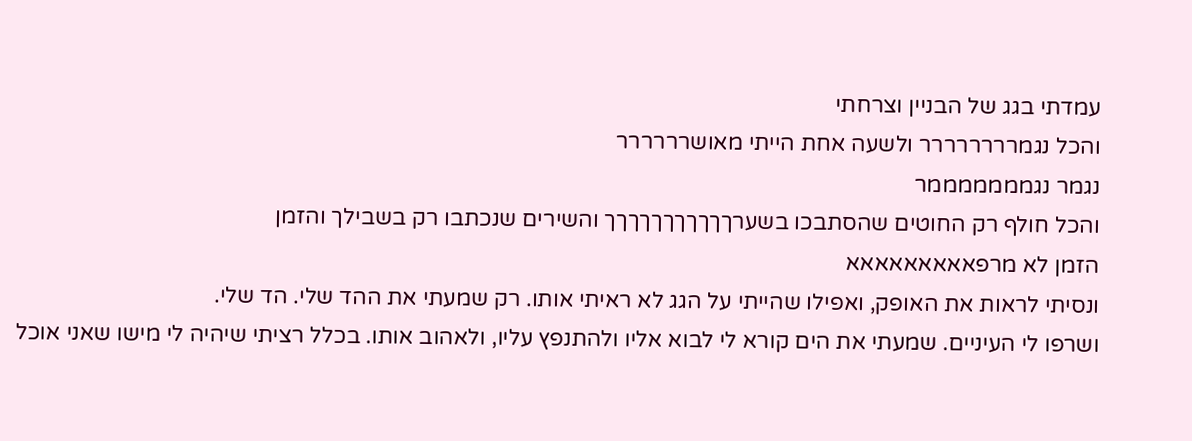עמדתי בגג של הבניין וצרחתי
והכל נגמרררררררר ולשעה אחת הייתי מאושרררררר
נגמר נגמממממממר
והכל חולף רק החוטים שהסתבכו בשערךךךךךךךךךךך והשירים שנכתבו רק בשבילך והזמן
הזמן לא מרפאאאאאאאאא
ונסיתי לראות את האופק, ואפילו שהייתי על הגג לא ראיתי אותו. רק שמעתי את ההד שלי. הד שלי.
ושרפו לי העיניים. שמעתי את הים קורא לי לבוא אליו ולהתנפץ עליו, ולאהוב אותו. בכלל רציתי שיהיה לי מישו שאני אוכל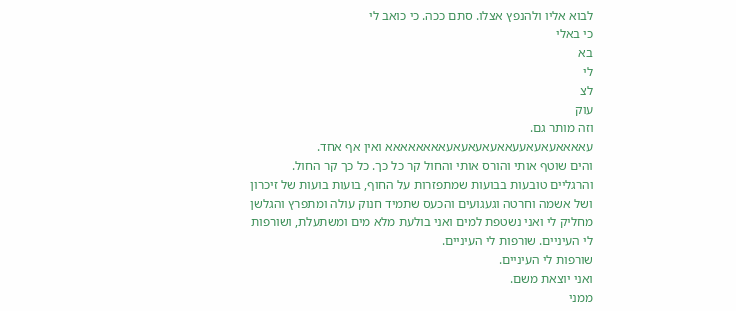לבוא אליו ולהנפץ אצלו. סתם ככה. כי כואב לי
כי באלי
בא
לי
לצ
עוק
וזה מותר גם.
עאאאאעאעאעעאאעאעאעאעאאאאאאאא ואין אף אחד.
והים שוטף אותי והורס אותי והחול קר כל כך. כל כך קר החול. והרגליים טובעות בבועות שמתפזרות על החוף, בועות בועות של זיכרון ושל אשמה וחרטה וגעגועים והכעס שתמיד חנוק עולה ומתפרץ והגלשן מחליק לי ואני נשטפת למים ואני בולעת מלא מים ומשתעלת, ושורפות לי העיניים. שורפות לי העיניים.
שורפות לי העיניים.
ואני יוצאת משם.
ממני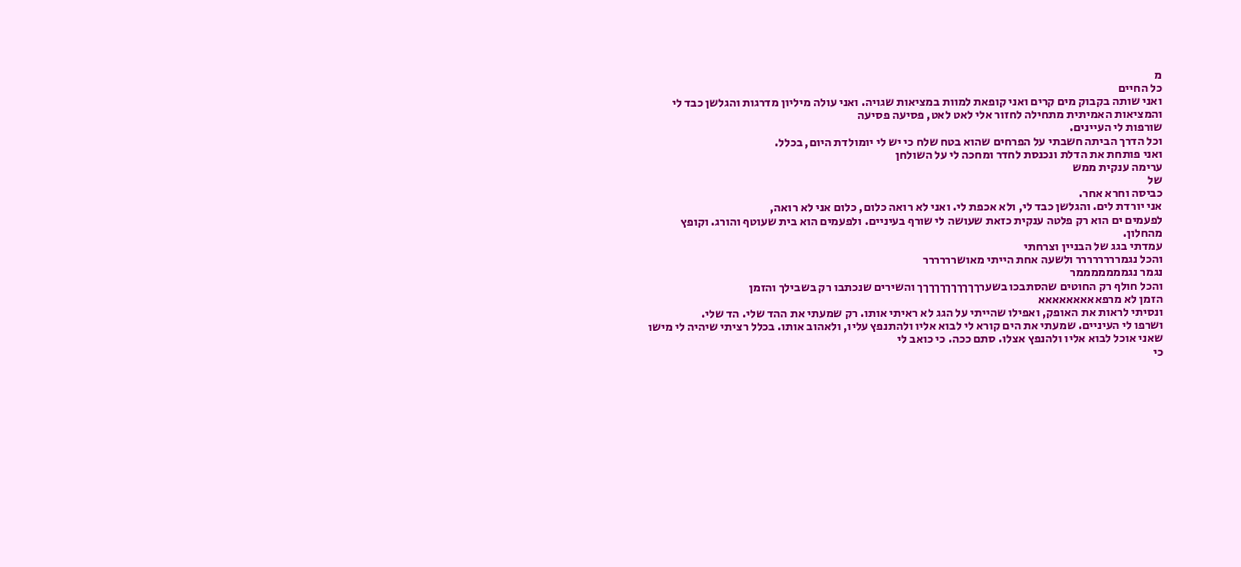מ
כל החיים
ואני שותה בקבוק מים קרים ואני קופאת למוות במציאות שגויה. ואני עולה מיליון מדרגות והגלשן כבד לי והמציאות האמיתית מתחילה לחזור אלי לאט לאט, פסיעה פסיעה
שורפות לי העיינים.
וכל הדרך הביתה חשבתי על הפרחים שהוא בטח שלח כי יש לי יומולדת היום, בכלל.
ואני פותחת את הדלת ונכנסת לחדר ומחכה לי על השולחן
ערימה ענקית ממש
של
כביסה וחרא אחר.
אני יורדת לים. והגלשן כבד לי, ולא אכפת לי. ואני לא רואה כלום, כלום אני לא רואה,
לפעמים ים הוא רק פלטה ענקית כזאת שעושה לי שורף בעיניים. ולפעמים הוא בית שעוטף והורג. וקופץ מהחלון.
עמדתי בגג של הבניין וצרחתי
והכל נגמרררררררר ולשעה אחת הייתי מאושרררררר
נגמר נגמממממממר
והכל חולף רק החוטים שהסתבכו בשערךךךךךךךךךךך והשירים שנכתבו רק בשבילך והזמן
הזמן לא מרפאאאאאאאאא
ונסיתי לראות את האופק, ואפילו שהייתי על הגג לא ראיתי אותו. רק שמעתי את ההד שלי. הד שלי.
ושרפו לי העיניים. שמעתי את הים קורא לי לבוא אליו ולהתנפץ עליו, ולאהוב אותו. בכלל רציתי שיהיה לי מישו שאני אוכל לבוא אליו ולהנפץ אצלו. סתם ככה. כי כואב לי
כי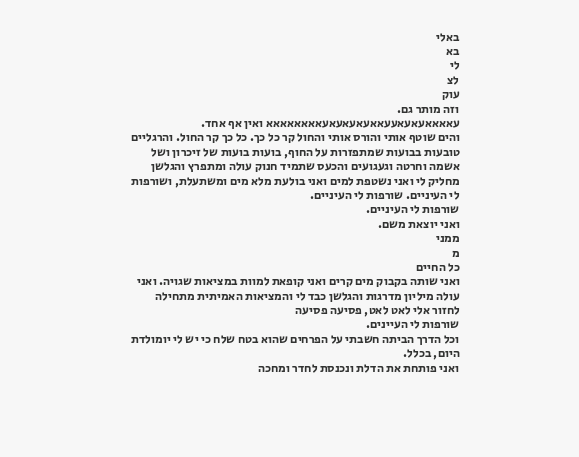באלי
בא
לי
לצ
עוק
וזה מותר גם.
עאאאאעאעאעעאאעאעאעאעאאאאאאאא ואין אף אחד.
והים שוטף אותי והורס אותי והחול קר כל כך. כל כך קר החול. והרגליים טובעות בבועות שמתפזרות על החוף, בועות בועות של זיכרון ושל אשמה וחרטה וגעגועים והכעס שתמיד חנוק עולה ומתפרץ והגלשן מחליק לי ואני נשטפת למים ואני בולעת מלא מים ומשתעלת, ושורפות לי העיניים. שורפות לי העיניים.
שורפות לי העיניים.
ואני יוצאת משם.
ממני
מ
כל החיים
ואני שותה בקבוק מים קרים ואני קופאת למוות במציאות שגויה. ואני עולה מיליון מדרגות והגלשן כבד לי והמציאות האמיתית מתחילה לחזור אלי לאט לאט, פסיעה פסיעה
שורפות לי העיינים.
וכל הדרך הביתה חשבתי על הפרחים שהוא בטח שלח כי יש לי יומולדת היום, בכלל.
ואני פותחת את הדלת ונכנסת לחדר ומחכה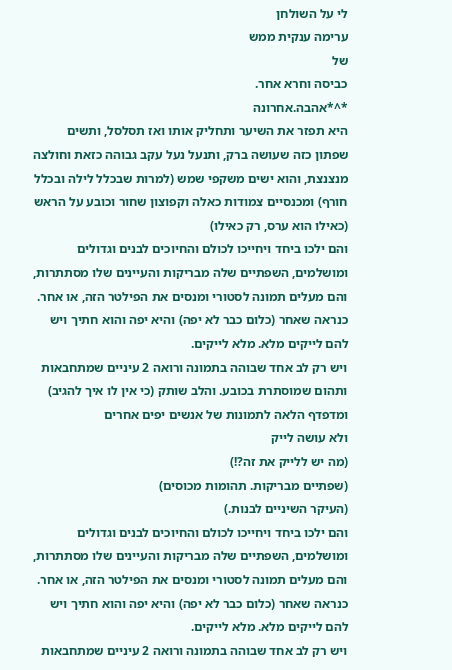לי על השולחן
ערימה ענקית ממש
של
כביסה וחרא אחר.
*^*אהבה.אחרונה
היא תפזר את השיער ותחליק אותו ואז תסלסל, ותשים שפתון כזה שעושה ברק, ותנעל נעל עקב גבוהה כזאת וחולצה מנצנצת, והוא ישים משקפי שמש (למרות שבכלל לילה ובכלל חורף) ומכנסיים צמודות כאלה וקפוצון שחור וכובע על הראש (כאילו הוא ערס, רק כאילו)
והם ילכו ביחד ויחייכו לכולם והחיוכים לבנים וגדולים ומושלמים, השפתיים שלה מבריקות והעיינים שלו מסתתרות, והם מעלים תמונה לסטורי ומנסים את הפילטר הזה, או אחר. כנראה שאחר (כלום כבר לא יפה) והיא יפה והוא חתיך ויש להם לייקים מלא. מלא לייקים.
ויש רק לב אחד שבוהה בתמונה ורואה 2 עיניים שמתחבאות ותהום שמוסתרת בכובע. והלב שותק (כי אין לו איך להגיב) ומדפדף הלאה לתמונות של אנשים יפים אחרים
ולא עושה לייק
(מה יש ללייק את זה?!)
(שפתיים מבריקות. תהומות מכוסים)
(העיקר השיניים לבנות.)
והם ילכו ביחד ויחייכו לכולם והחיוכים לבנים וגדולים ומושלמים, השפתיים שלה מבריקות והעיינים שלו מסתתרות, והם מעלים תמונה לסטורי ומנסים את הפילטר הזה, או אחר. כנראה שאחר (כלום כבר לא יפה) והיא יפה והוא חתיך ויש להם לייקים מלא. מלא לייקים.
ויש רק לב אחד שבוהה בתמונה ורואה 2 עיניים שמתחבאות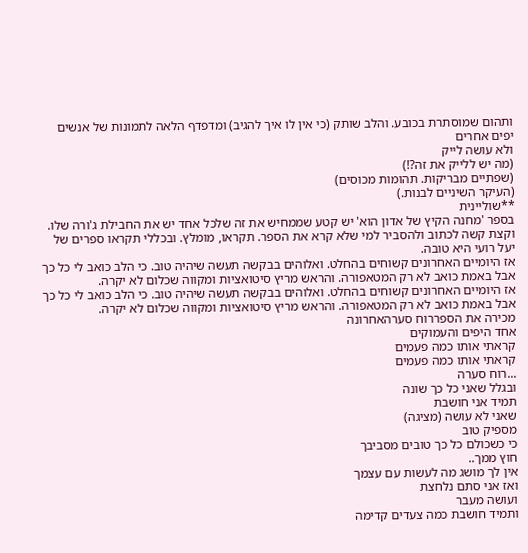ותהום שמוסתרת בכובע. והלב שותק (כי אין לו איך להגיב) ומדפדף הלאה לתמונות של אנשים יפים אחרים
ולא עושה לייק
(מה יש ללייק את זה?!)
(שפתיים מבריקות. תהומות מכוסים)
(העיקר השיניים לבנות.)
**שוליינית
בספר 'מחנה הקיץ של אדון הוא' יש קטע שממחיש את זה שלכל אחד יש את החבילת ג'ורה שלו. וקצת קשה לכתוב ולהסביר למי שלא קרא את הספר. תקראו, מומלץ. ובכללי תקראו ספרים של יעל רועי היא טובה.
אז היומיים האחרונים קשוחים בהחלט. ואלוהים בבקשה תעשה שיהיה טוב. כי הלב כואב לי כל כך אבל באמת כואב לא רק המטאפורה. והראש מריץ סיטואציות ומקווה שכלום לא יקרה.
אז היומיים האחרונים קשוחים בהחלט. ואלוהים בבקשה תעשה שיהיה טוב. כי הלב כואב לי כל כך אבל באמת כואב לא רק המטאפורה. והראש מריץ סיטואציות ומקווה שכלום לא יקרה.
מכירה את הספררוח סערהאחרונה
אחד היפים והעמוקים
קראתי אותו כמה פעמים
קראתי אותו כמה פעמים
...רוח סערה
ובגלל שאני כל כך שונה
תמיד אני חושבת
שאני לא עושה (מציגה)
מספיק טוב
כי כשכולם כל כך טובים מסביבך
חוץ ממך..
אין לך מושג מה לעשות עם עצמך
ואז אני סתם נלחצת
ועושה מעבר
ותמיד חושבת כמה צעדים קדימה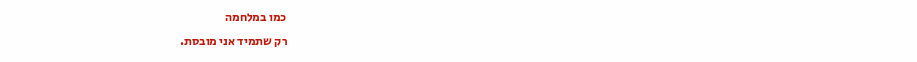כמו במלחמה
רק שתמיד אני מובסת.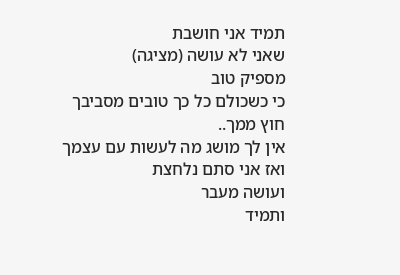תמיד אני חושבת
שאני לא עושה (מציגה)
מספיק טוב
כי כשכולם כל כך טובים מסביבך
חוץ ממך..
אין לך מושג מה לעשות עם עצמך
ואז אני סתם נלחצת
ועושה מעבר
ותמיד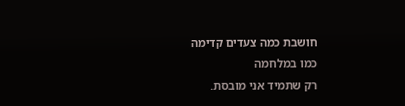חושבת כמה צעדים קדימה
כמו במלחמה
רק שתמיד אני מובסת.